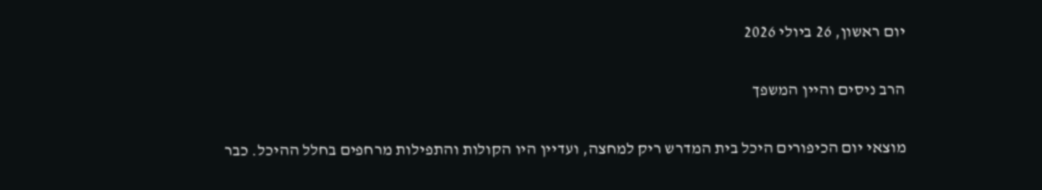יום ראשון, 26 ביולי 2026

הרב ניסים והיין המשפך

מוצאי יום הכיפורים היכל בית המדרש ריק למחצה, ועדיין היו הקולות והתפילות מרחפים בחלל ההיכל. כבר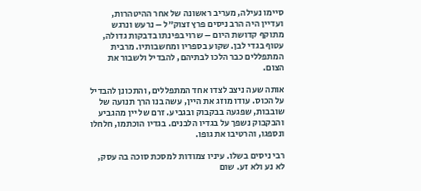סיימו נעילה, מעריב ראשונה של אחר ההיטהרות, ועדיין היה הרב ניסים פרץ זצוק״ל – נרעש ונרגש מתוקף קדושת היום – שרוי בפינתו בדבקות גדולה, עטוף בגדי לבן. שקוע בספריו ומחשבותיו. מרבית המתפללים כבר הלכו לבתיהם, להבדיל ולשבור את הצום.

אותה שעה ניצב לצדו אחד המתפללים, והתכונן להבדיל על הכוס. עודו מוזג את היין, עשה בנו הרך תנועה של שובבות, שפגעה בבקבוק ובגביע. זרם של יין מהגביע והבקבוק נשפך על בגדיו הלבנים. בגדיו הוכתמו, חלחלו ונספגו, והרטיבו את גופו.

רבי ניסים בשלו. עיניו צמודות למסכת סוכה בה עסק, לא נע ולא זע. שום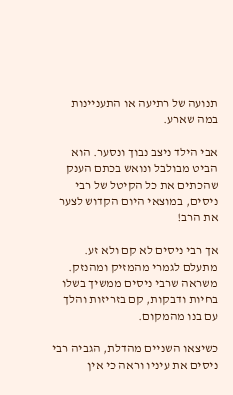תנועה של רתיעה או התעניינות במה שארע.

אבי הילד ניצב נבוך ונסער. הוא הביט מבולבל ונואש בכתם הענק שהכתים את כל הקיטל של רבי ניסים, במוצאי היום הקדוש לצער את הרב!

אך רבי ניסים לא קם ולא זע. מתעלם לגמרי מהמזיק ומהנזק. משראה שרבי ניסים ממשיך בשלו בחיות ודבקות, קם בזריזות והלך עם בנו מהמקום.

כשיצאו השניים מהדלת, הגביה רבי ניסים את עיניו וראה כי אין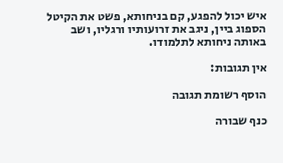איש יכול להפגע, קם בניחותא, פשט את הקיטל הספוג ביין, ניגב את זרועותיו ורגליו, ושב באותה ניחותא לתלמודו.

אין תגובות:

הוסף רשומת תגובה

כנף שבורה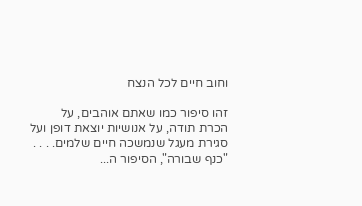וחוב חיים לכל הנצח

זהו סיפור כמו שאתם אוהבים, על הכרת תודה, על אנושיות יוצאת דופן ועל סגירת מעגל שנמשכה חיים שלמים. . . . "כנף שבורה", הסיפור ה...